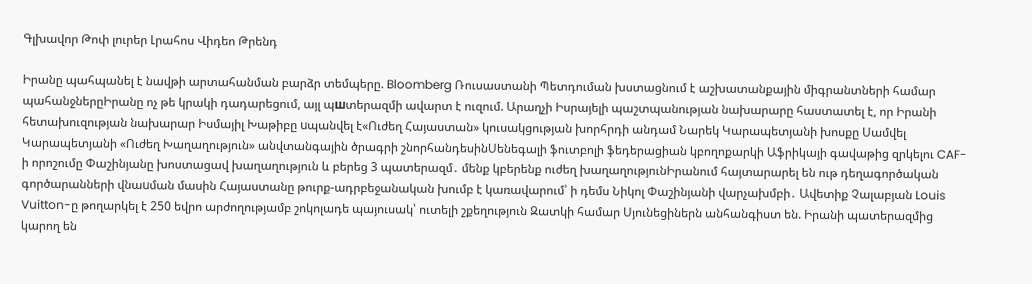Գլխավոր Թոփ լուրեր Լրահոս Վիդեո Թրենդ

Իրանը պահպանել է նավթի արտահանման բարձր տեմպերը. Bloomberg Ռուսաստանի Պետդուման խստացնում է աշխատանքային միգրանտների համար պահանջներըԻրանը ոչ թե կրակի դադարեցում, այլ պшտերազմի ավարտ է ուզում. Արաղչի Իսրայելի պաշտպանության նախարարը հաստատել է, որ Իրանի հետախուզության նախարար Իսմայիլ Խաթիբը uպանվել է«Ուժեղ Հայաստան» կուսակցության խորհրդի անդամ Նարեկ Կարապետյանի խոսքը Սամվել Կարապետյանի «Ուժեղ Խաղաղություն» անվտանգային ծրագրի շնորհանդեսինՍենեգալի ֆուտբոլի ֆեդերացիան կբողոքարկի Աֆրիկայի գավաթից զրկելու CAF-ի որոշումը Փաշինյանը խոստացավ խաղաղություն և բերեց 3 պատերազմ․ մենք կբերենք ուժեղ խաղաղությունԻրանում հայտարարել են ութ դեղագործական գործարանների վնաuման մասին Հայաստանը թուրք-ադրբեջանական խումբ է կառավարում՝ ի դեմս Նիկոլ Փաշինյանի վարչախմբի․ Ավետիք Չալաբյան Louis Vuitton-ը թողարկել է 250 եվրո արժողությամբ շոկոլադե պայուսակ՝ ուտելի շքեղություն Զատկի համար Սյունեցիներն անհանգիստ են. Իրանի պատերազմից կարող են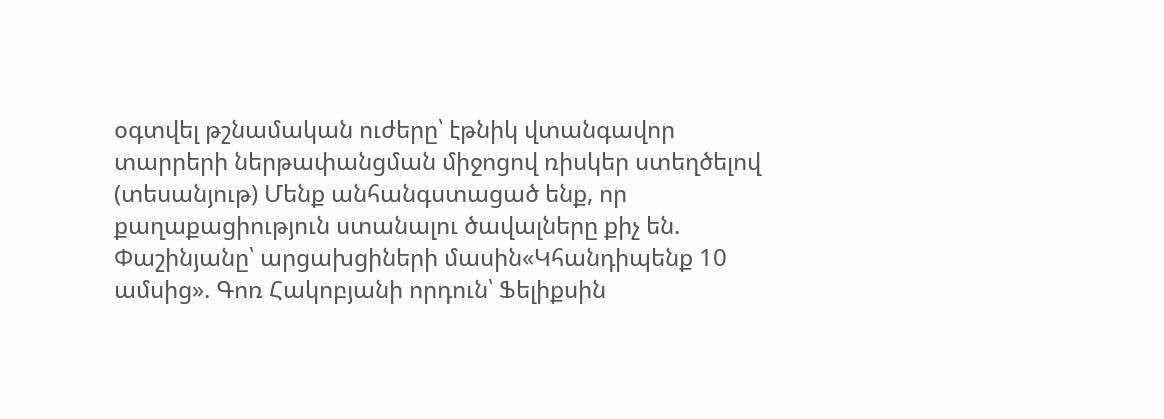օգտվել թշնամական ուժերը՝ էթնիկ վտանգավոր տարրերի ներթափանցման միջոցով ռիսկեր ստեղծելով (տեսանյութ) Մենք անհանգստացած ենք, որ քաղաքացիություն ստանալու ծավալները քիչ են. Փաշինյանը՝ արցախցիների մասին«Կհանդիպենք 10 ամսից». Գոռ Հակոբյանի որդուն՝ Ֆելիքսին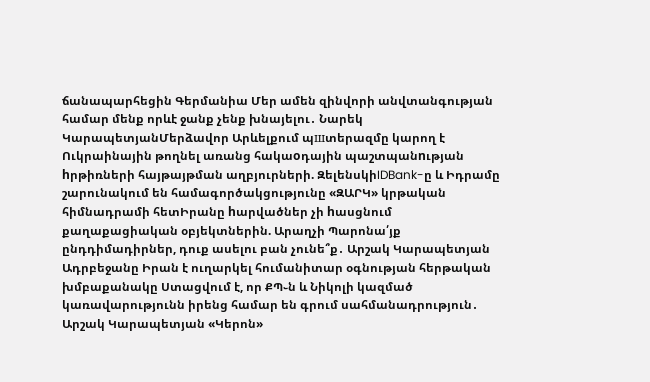ճանապարհեցին Գերմանիա Մեր ամեն զինվորի անվտանգության համար մենք որևէ ջանք չենք խնայելու․ Նարեկ ԿարապետյանՄերձավոր Արևելքում պшտերազմը կարող է Ուկրաինային թողնել առանց հակաoդային պաշտպանnւթյան hրթիռների հայթայթման աղբյուրների. ԶելենսկիIDBank-ը և Իդրամը շարունակում են համագործակցությունը «ԶԱՐԿ» կրթական հիմնադրամի հետԻրանը hարվածներ չի hասցնում քաղաքացիական օբյեկտներին. Արաղչի Պարոնա՛յք ընդդիմադիրներ, դուք ասելու բան չունե՞ք․ Արշակ Կարապետյան Ադրբեջանը Իրան է ուղարկել հումանիտար օգնության հերթական խմբաքանակը Ստացվում է, որ ՔՊ֊ն և Նիկոլի կազմած կառավարությունն իրենց համար են գրում սահմանադրություն․ Արշակ Կարապետյան «Կերոն»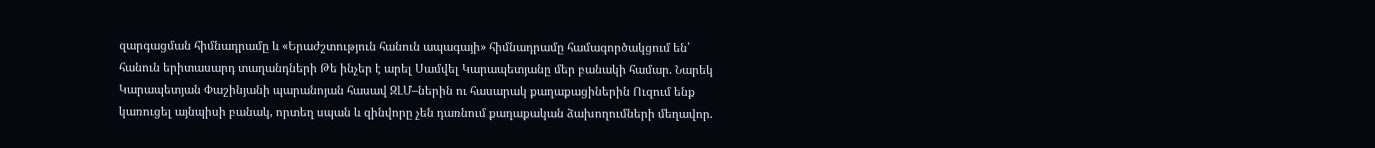զարգացման հիմնադրամը և «Երաժշտություն հանուն ապագայի» հիմնադրամը համագործակցում են՝ հանուն երիտասարդ տաղանդների Թե ինչեր է արել Սամվել Կարապետյանը մեր բանակի համար. Նարեկ Կարապետյան Փաշինյանի պարանոյան հասավ ԶԼՄ–ներին ու հասարակ քաղաքացիներին Ուզում ենք կառուցել այնպիսի բանակ, որտեղ սպան և զինվորը չեն դառնում քաղաքական ձախողումների մեղավոր.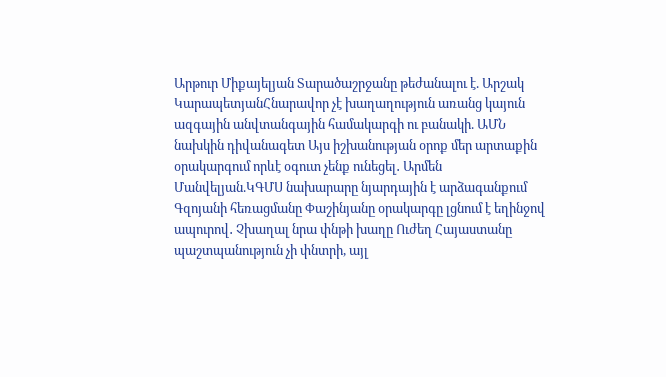Արթուր Միքայելյան Տարածաշրջանը թեժանալու է. Արշակ ԿարապետյանՀնարավոր չէ խաղաղություն առանց կայուն ազգային անվտանգային համակարգի ու բանակի. ԱՄՆ նախկին դիվանագետ Այս իշխանության օրոք մեր արտաքին օրակարգում որևէ օգուտ չենք ունեցել․ Արմեն Մանվելյան.ԿԳՄՍ նախարարը նյարդային է արձագանքում Գզոյանի հեռացմանը Փաշինյանը օրակարգը լցնում է եղինջով ապուրով․ Չխաղալ նրա փնթի խաղը Ուժեղ Հայաստանը պաշտպանություն չի փնտրի, այլ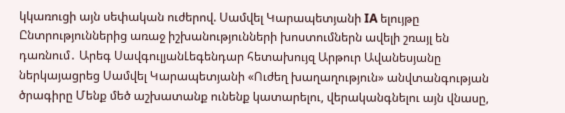կկառուցի այն սեփական ուժերով. Սամվել Կարապետյանի IA ելույթը Ընտրություններից առաջ իշխանությունների խոստումներն ավելի շռայլ են դառնում․ Արեգ ՍավգուլյանԼեգենդար հետախույզ Արթուր Ավանեսյանը ներկայացրեց Սամվել Կարապետյանի «Ուժեղ խաղաղություն» անվտանգության ծրագիրը Մենք մեծ աշխատանք ունենք կատարելու, վերականգնելու այն վնասը,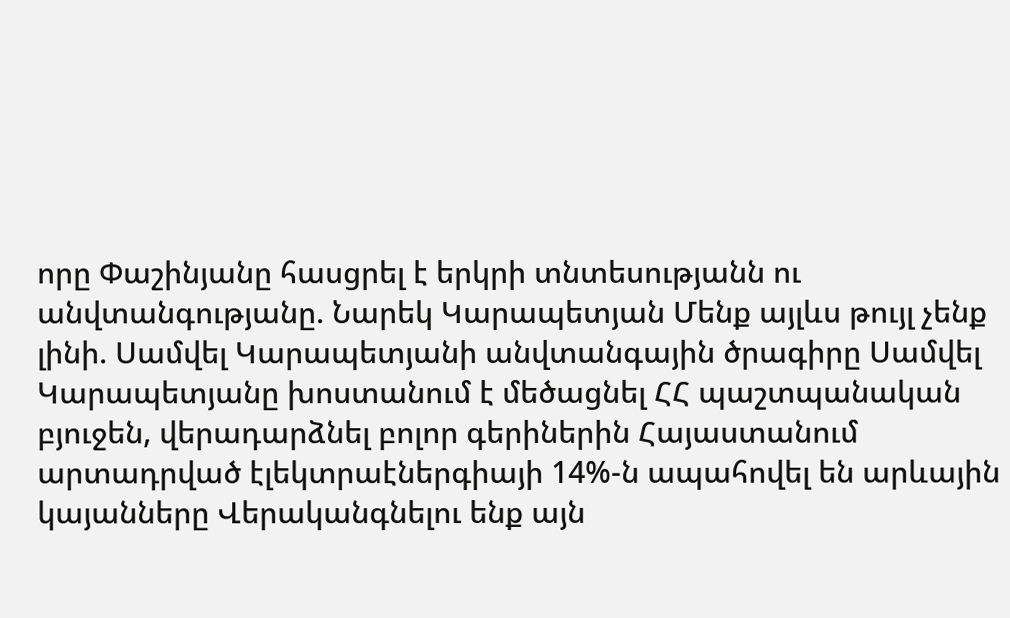որը Փաշինյանը հասցրել է երկրի տնտեսությանն ու անվտանգությանը. Նարեկ Կարապետյան Մենք այլևս թույլ չենք լինի. Սամվել Կարապետյանի անվտանգային ծրագիրը Սամվել Կարապետյանը խոստանում է մեծացնել ՀՀ պաշտպանական բյուջեն, վերադարձնել բոլոր գերիներին Հայաստանում արտադրված էլեկտրաէներգիայի 14%-ն ապահովել են արևային կայանները Վերականգնելու ենք այն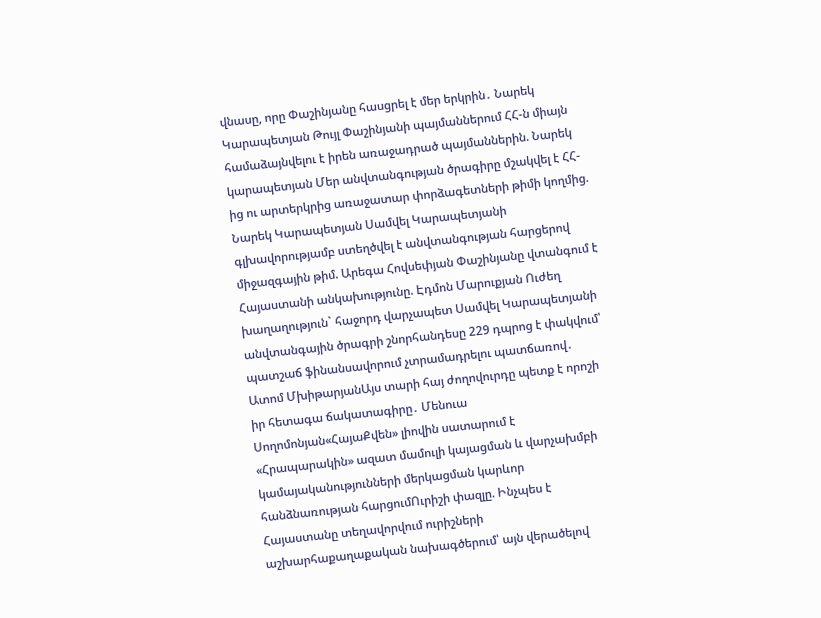վնասը, որը Փաշինյանը հասցրել է մեր երկրին․ Նարեկ Կարապետյան Թույլ Փաշինյանի պայմաններում ՀՀ-ն միայն համաձայնվելու է իրեն առաջադրած պայմաններին. Նարեկ կարապետյան Մեր անվտանգության ծրագիրը մշակվել է ՀՀ-ից ու արտերկրից առաջատար փորձագետների թիմի կողմից. Նարեկ Կարապետյան Սամվել Կարապետյանի գլխավորությամբ ստեղծվել է անվտանգության հարցերով միջազգային թիմ. Արեգա Հովսեփյան Փաշինյանը վտանգում է Հայաստանի անկախությունը. Էդմոն Մարուքյան Ուժեղ խաղաղություն` հաջորդ վարչապետ Սամվել Կարապետյանի անվտանգային ծրագրի շնորհանդեսը 229 դպրոց է փակվում՝ պատշաճ ֆինանսավորում չտրամադրելու պատճառով․ Ատոմ ՄխիթարյանԱյս տարի հայ ժողովուրդը պետք է որոշի իր հետագա ճակատագիրը․ Մենուա Սողոմոնյան«ՀայաՔվեն» լիովին սատարում է «Հրապարակին» ազատ մամուլի կայացման և վարչախմբի կամայականությունների մերկացման կարևոր հանձնառության հարցումՈւրիշի փազլը. Ինչպես է Հայաստանը տեղավորվում ուրիշների աշխարհաքաղաքական նախագծերում՝ այն վերածելով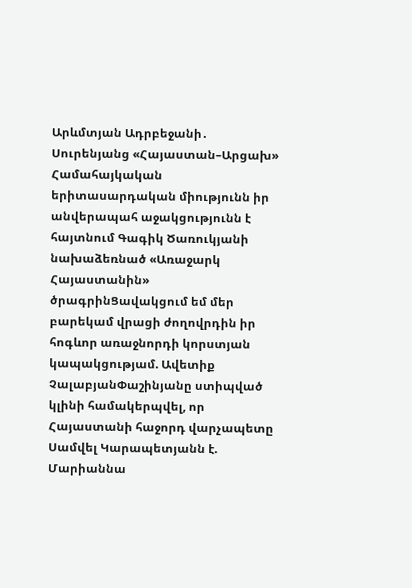Արևմտյան Ադրբեջանի․ Սուրենյանց «Հայաստան–Արցախ» Համահայկական երիտասարդական միությունն իր անվերապահ աջակցությունն է հայտնում Գագիկ Ծառուկյանի նախաձեռնած «Առաջարկ Հայաստանին» ծրագրինՑավակցում եմ մեր բարեկամ վրացի ժողովրդին իր հոգևոր առաջնորդի կորստյան կապակցությամ. Ավետիք ՉալաբյանՓաշինյանը ստիպված կլինի համակերպվել, որ Հայաստանի հաջորդ վարչապետը Սամվել Կարապետյանն է. Մարիաննա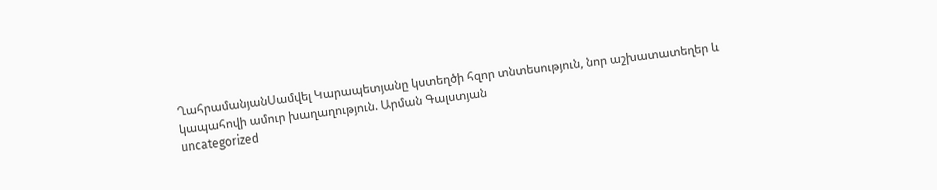ՂահրամանյանՍամվել Կարապետյանը կստեղծի հզոր տնտեսություն, նոր աշխատատեղեր և կապահովի ամուր խաղաղություն. Արման Գալստյան
uncategorized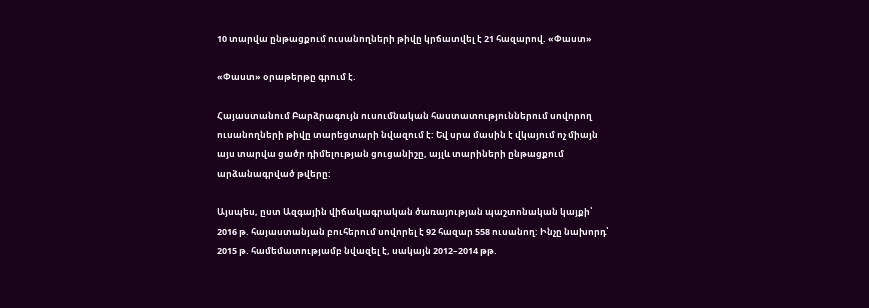10 տարվա ընթացքում ուսանողների թիվը կրճատվել է 21 հազարով. «Փաստ»

«Փաստ» օրաթերթը գրում է.

Հայաստանում Բարձրագույն ուսումնական հաստատություններում սովորող ուսանողների թիվը տարեցտարի նվազում է: Եվ սրա մասին է վկայում ոչ միայն այս տարվա ցածր դիմելության ցուցանիշը, այլև տարիների ընթացքում արձանագրված թվերը:

Այսպես, ըստ Ազգային վիճակագրական ծառայության պաշտոնական կայքի՝ 2016 թ. հայաստանյան բուհերում սովորել է 92 հազար 558 ուսանող: Ինչը նախորդ՝ 2015 թ. համեմատությամբ նվազել է, սակայն 2012–2014 թթ.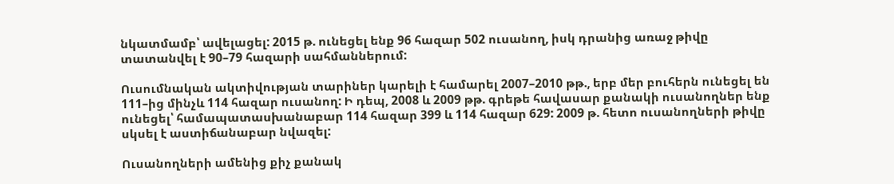նկատմամբ՝ ավելացել: 2015 թ. ունեցել ենք 96 հազար 502 ուսանող, իսկ դրանից առաջ թիվը տատանվել է 90–79 հազարի սահմաններում:

Ուսումնական ակտիվության տարիներ կարելի է համարել 2007–2010 թթ., երբ մեր բուհերն ունեցել են 111–ից մինչև 114 հազար ուսանող: Ի դեպ, 2008 և 2009 թթ. գրեթե հավասար քանակի ուսանողներ ենք ունեցել՝ համապատասխանաբար 114 հազար 399 և 114 հազար 629: 2009 թ. հետո ուսանողների թիվը սկսել է աստիճանաբար նվազել:

Ուսանողների ամենից քիչ քանակ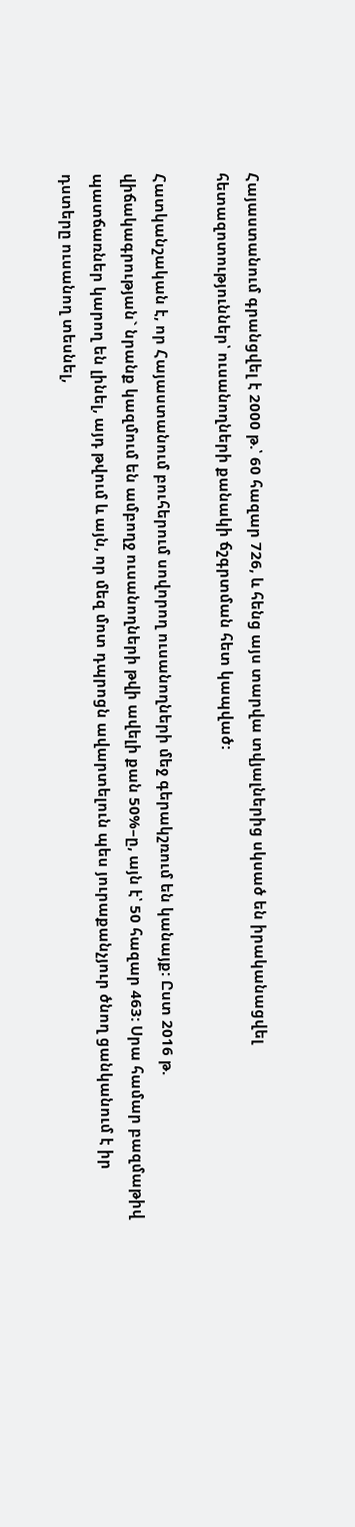Հայաստանում գրանցվել է 2000 թ.՝ 60 հազար 726, և հենց այս տարվա տվյալներից սկսած են իրականացվել հետազոտություններ՝ ուսանողների քանակի ճշգրտման հետ կապված:

Հատկանշական է, որ Հայաստանում բուհերում սովորող ուսանողների մեջ գերակշռում են կանայք: Ըստ 2016 թ. վիճակագրության` նրանք կազմում են ամբողջ ուսանողների թվի ավելի քան 50%–ը, այն է՝ 50 հազար 463: Սրա համար բազմաթիվ պատճառներ կարող են լինել, այդ թվում և այն, որ մեզ մոտ դպրոցն ավարտելուն պես յուրաքանչյուր ծնող ցանկանում է իր դստերը ուսանող տեսնել,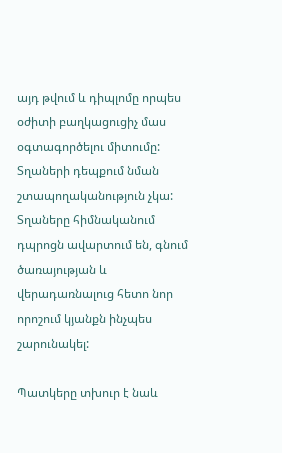այդ թվում և դիպլոմը որպես օժիտի բաղկացուցիչ մաս օգտագործելու միտումը: Տղաների դեպքում նման շտապողականություն չկա: Տղաները հիմնականում դպրոցն ավարտում են, գնում ծառայության և վերադառնալուց հետո նոր որոշում կյանքն ինչպես շարունակել:

Պատկերը տխուր է նաև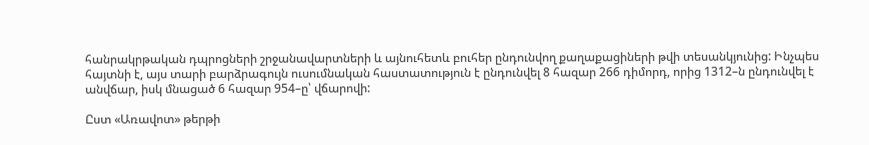հանրակրթական դպրոցների շրջանավարտների և այնուհետև բուհեր ընդունվող քաղաքացիների թվի տեսանկյունից: Ինչպես հայտնի է, այս տարի բարձրագույն ուսումնական հաստատություն է ընդունվել 8 հազար 266 դիմորդ, որից 1312–ն ընդունվել է անվճար, իսկ մնացած 6 հազար 954–ը՝ վճարովի:

Ըստ «Առավոտ» թերթի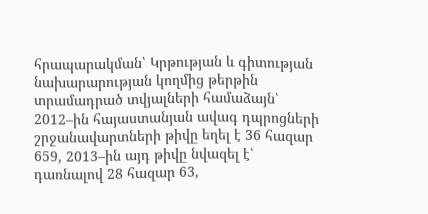հրապարակման՝ Կրթության և գիտության նախարարության կողմից թերթին տրամադրած տվյալների համաձայն՝ 2012–ին հայաստանյան ավագ դպրոցների շրջանավարտների թիվը եղել է 36 հազար 659, 2013–ին այդ թիվը նվազել է՝ դառնալով 28 հազար 63,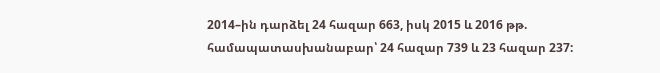2014–ին դարձել 24 հազար 663, իսկ 2015 և 2016 թթ. համապատասխանաբար՝ 24 հազար 739 և 23 հազար 237: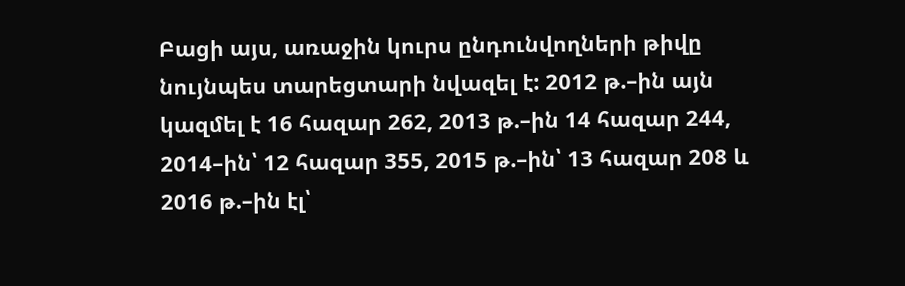Բացի այս, առաջին կուրս ընդունվողների թիվը նույնպես տարեցտարի նվազել է: 2012 թ.–ին այն կազմել է 16 հազար 262, 2013 թ.–ին 14 հազար 244, 2014–ին՝ 12 հազար 355, 2015 թ.–ին՝ 13 հազար 208 և 2016 թ.–ին էլ՝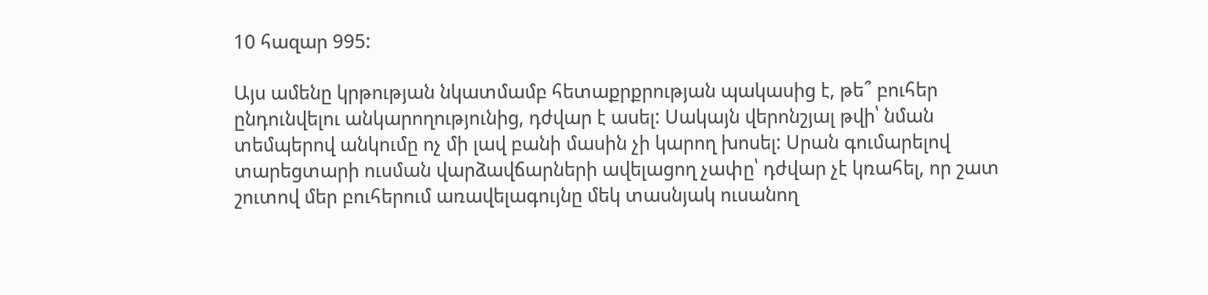10 հազար 995:

Այս ամենը կրթության նկատմամբ հետաքրքրության պակասից է, թե՞ բուհեր ընդունվելու անկարողությունից, դժվար է ասել: Սակայն վերոնշյալ թվի՝ նման տեմպերով անկումը ոչ մի լավ բանի մասին չի կարող խոսել: Սրան գումարելով տարեցտարի ուսման վարձավճարների ավելացող չափը՝ դժվար չէ կռահել, որ շատ շուտով մեր բուհերում առավելագույնը մեկ տասնյակ ուսանող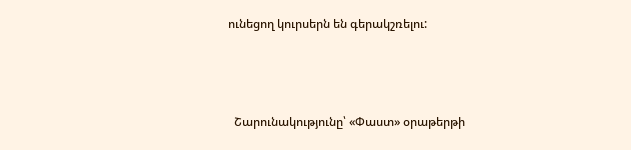ունեցող կուրսերն են գերակշռելու:



  Շարունակությունը՝ «Փաստ» օրաթերթի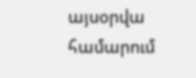այսօրվա համարում